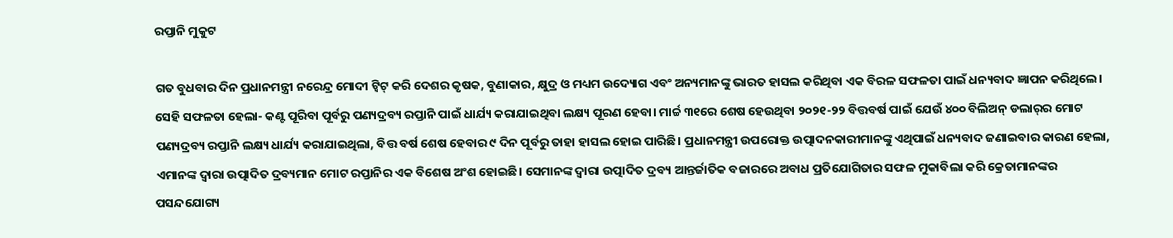ରପ୍ତାନି ମୁକୁଟ

ଗତ ବୁଧବାର ଦିନ ପ୍ରଧାନମନ୍ତ୍ରୀ ନରେନ୍ଦ୍ର ମୋଦୀ ଟ୍ବିଟ୍ କରି ଦେଶର କୃଷକ, ବୁଣାକାର, କ୍ଷୁଦ୍ର ଓ ମଧ୍ୟମ ଉଦ୍ୟୋଗ ଏବଂ ଅନ୍ୟମାନଙ୍କୁ ଭାରତ ହାସଲ କରିଥିବା ଏକ ବିରଳ ସଫଳତା ପାଇଁ ଧନ୍ୟବାଦ ଜ୍ଞାପନ କରିଥିଲେ। ସେହି ସଫଳତା ହେଲା- କଣ୍ଟ ପୂରିବା ପୂର୍ବରୁ ପଣ୍ୟଦ୍ରବ୍ୟ ରପ୍ତାନି ପାଇଁ ଧାର୍ଯ୍ୟ କରାଯାଇଥିବା ଲକ୍ଷ୍ୟ ପୂରଣ ହେବା। ମାର୍ଚ୍ଚ ୩୧ରେ ଶେଷ ହେଉଥିବା ୨୦୨୧-୨୨ ବିତ୍ତବର୍ଷ ପାଇଁ ଯେଉଁ ୪୦୦ ବିଲିଅନ୍ ଡଲାର୍‌ର ମୋଟ ପଣ୍ୟଦ୍ରବ୍ୟ ରପ୍ତାନି ଲକ୍ଷ୍ୟ ଧାର୍ଯ୍ୟ କରାଯାଇଥିଲା, ବିତ୍ତ ବର୍ଷ ଶେଷ ହେବାର ୯ ଦିନ ପୂର୍ବରୁ ତାହା ହାସଲ ହୋଇ ପାରିଛି। ପ୍ରଧାନମନ୍ତ୍ରୀ ଉପରୋକ୍ତ ଉତ୍ପାଦନକାରୀମାନଙ୍କୁ ଏଥିପାଇଁ ଧନ୍ୟବାଦ ଜଣାଇବାର କାରଣ ହେଲା, ଏମାନଙ୍କ ଦ୍ବାରା ଉତ୍ପାଦିତ ଦ୍ରବ୍ୟମାନ ମୋଟ ରପ୍ତାନିର ଏକ ବିଶେଷ ଅଂଶ ହୋଇଛି। ସେମାନଙ୍କ ଦ୍ବାରା ଉତ୍ପାଦିତ ଦ୍ରବ୍ୟ ଆନ୍ତର୍ଜାତିକ ବଜାରରେ ଅବାଧ ପ୍ରତିଯୋଗିତାର ସଫଳ ମୁକାବିଲା କରି କ୍ରେତାମାନଙ୍କର ପସନ୍ଦଯୋଗ୍ୟ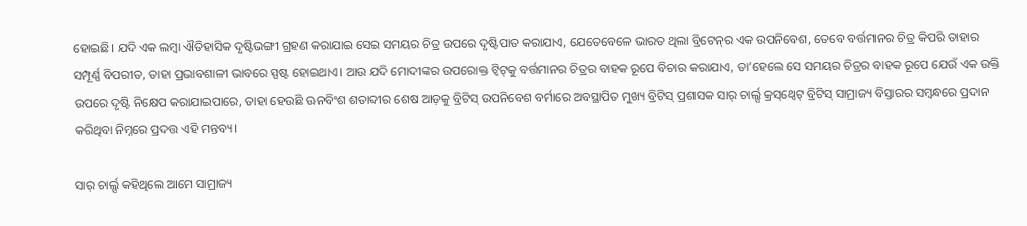ହୋଇଛି। ଯଦି ଏକ ଲମ୍ବା ଐତିହାସିକ ଦୃଷ୍ଟିଭଙ୍ଗୀ ଗ୍ରହଣ କରାଯାଇ ସେଇ ସମୟର ଚିତ୍ର ଉପରେ ଦୃଷ୍ଟିପାତ କରାଯାଏ, ଯେତେବେଳେ ଭାରତ ଥିଲା ବ୍ରିଟେନ୍‌ର ଏକ ଉପନିବେଶ, ତେବେ ବର୍ତ୍ତମାନର ଚିତ୍ର କିପରି ତାହାର ସମ୍ପୂର୍ଣ୍ଣ ବିପରୀତ, ତାହା ପ୍ରଭାବଶାଳୀ ଭାବରେ ସ୍ପଷ୍ଟ ହୋଇଥାଏ। ଆଉ ଯଦି ମୋଦୀଙ୍କର ଉପରୋକ୍ତ ଟ୍ବିଟ୍‌କୁ ବର୍ତ୍ତମାନର ଚିତ୍ରର ବାହକ ରୂପେ ବିଚାର କରାଯାଏ, ତା’ହେଲେ ସେ ସମୟର ଚିତ୍ରର ବାହକ ରୂପେ ଯେଉଁ ଏକ ଉକ୍ତି ଉପରେ ଦୃଷ୍ଟି ନିକ୍ଷେପ କରାଯାଇପାରେ, ତାହା ହେଉଛି ଊନବିଂଶ ଶତାବ୍ଦୀର ଶେଷ ଆଡ଼କୁ ବ୍ରିଟିସ୍ ଉପନିବେଶ ବର୍ମାରେ ଅବସ୍ଥାପିତ ମୁଖ୍ୟ ବ୍ରିଟିସ୍ ପ୍ରଶାସକ ସାର୍ ଚାର୍ଲ‌୍ସ କ୍ରସ୍‌ଥ୍ବେଟ୍ ବ୍ରିଟିସ୍ ସାମ୍ରାଜ୍ୟ ବିସ୍ତାରର ସମ୍ବନ୍ଧରେ ପ୍ରଦାନ କରିଥିବା ନିମ୍ନରେ ପ୍ରଦତ୍ତ ଏହି ମନ୍ତବ୍ୟ।

ସାର୍ ଚାର୍ଲ‌୍ସ କହିଥିଲେ ଆମେ ସାମ୍ରାଜ୍ୟ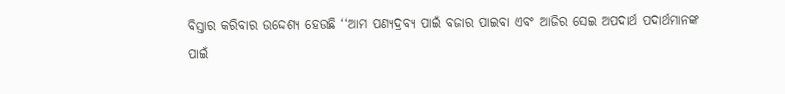ବିସ୍ତାର କରିବାର ଉଦ୍ଦେଶ୍ୟ ହେଉଛି ‘‘ଆମ ପଣ୍ୟଦ୍ରବ୍ୟ ପାଇଁ ବଜାର ପାଇବା ଏବଂ ଆଜିର ସେଇ ଅପଦାର୍ଥ ପଦାର୍ଥମାନଙ୍କ ପାଇଁ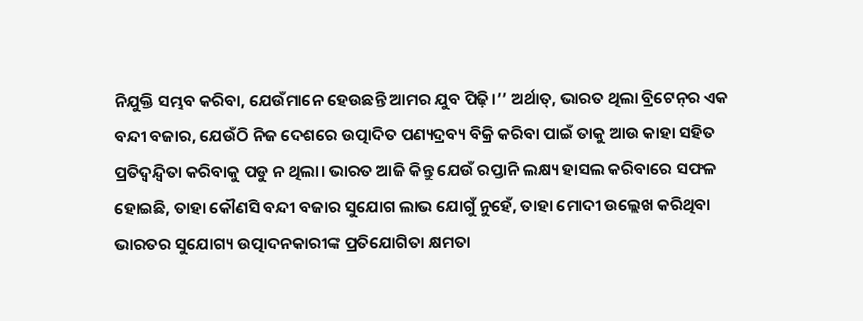ନିଯୁକ୍ତି ସମ୍ଭବ କରିବା, ଯେଉଁମାନେ ହେଉଛନ୍ତି ଆମର ଯୁବ ପିଢ଼ି।’’ ଅର୍ଥାତ୍, ଭାରତ ଥିଲା ବ୍ରିଟେନ୍‌ର ଏକ ବନ୍ଦୀ ବଜାର, ଯେଉଁଠି ନିଜ ଦେଶରେ ଉତ୍ପାଦିତ ପଣ୍ୟଦ୍ରବ୍ୟ ବିକ୍ରି କରିବା ପାଇଁ ତାକୁ ଆଉ କାହା ସହିତ ପ୍ରତିଦ୍ବନ୍ଦ୍ବିତା କରିବାକୁ ପଡୁ ନ ଥିଲା। ଭାରତ ଆଜି କିନ୍ତୁ ଯେଉଁ ରପ୍ତାନି ଲକ୍ଷ୍ୟ ହାସଲ କରିବାରେ ସଫଳ ହୋଇଛି, ତାହା କୌଣସି ବନ୍ଦୀ ବଜାର ସୁଯୋଗ ଲାଭ ଯୋଗୁଁ ନୁହେଁ, ତାହା ମୋଦୀ ଉଲ୍ଲେଖ କରିଥିବା ଭାରତର ସୁଯୋଗ୍ୟ ଉତ୍ପାଦନକାରୀଙ୍କ ପ୍ରତିଯୋଗିତା କ୍ଷମତା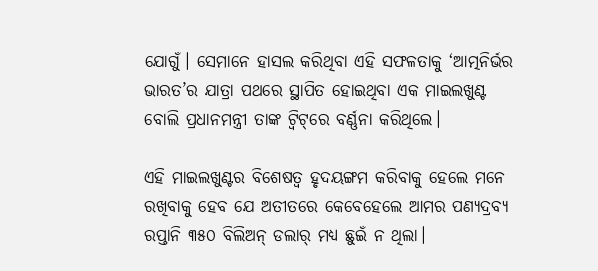ଯୋଗୁଁ। ସେମାନେ ହାସଲ କରିଥିବା ଏହି ସଫଳତାକୁ ‘ଆତ୍ମନିର୍ଭର ଭାରତ’ର ଯାତ୍ରା ପଥରେ ସ୍ଥାପିତ ହୋଇଥିବା ଏକ ମାଇଲଖୁଣ୍ଟ ବୋଲି ପ୍ରଧାନମନ୍ତ୍ରୀ ତାଙ୍କ ଟ୍ବିଟ୍‌ରେ ବର୍ଣ୍ଣନା କରିଥିଲେ।

ଏହି ମାଇଲଖୁଣ୍ଟର ବିଶେଷତ୍ବ ହୃଦୟଙ୍ଗମ କରିବାକୁ ହେଲେ ମନେ ରଖିବାକୁ ହେବ ଯେ ଅତୀତରେ କେବେହେଲେ ଆମର ପଣ୍ୟଦ୍ରବ୍ୟ ରପ୍ତାନି ୩୫୦ ବିଲିଅନ୍ ଡଲାର୍ ମଧ୍ୟ ଛୁଇଁ ନ ଥିଲା।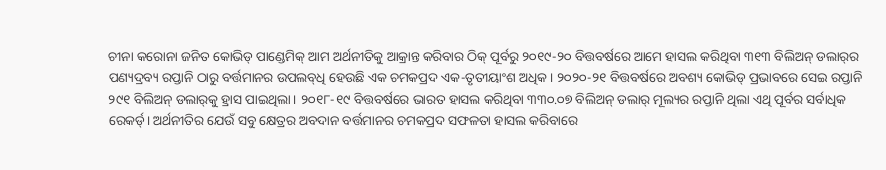ଚୀନା କରୋନା ଜନିତ କୋଭିଡ୍ ପାଣ୍ଡେମିକ୍ ଆମ ଅର୍ଥନୀତିକୁ ଆକ୍ରାନ୍ତ କରିବାର ଠିକ୍ ପୂର୍ବରୁ ୨୦୧୯-୨୦ ବିତ୍ତବର୍ଷରେ ଆମେ ହାସଲ କରିଥିବା ୩୧୩ ବିଲିଅନ୍ ଡଲାର୍‌ର ପଣ୍ୟଦ୍ରବ୍ୟ ରପ୍ତାନି ଠାରୁ ବର୍ତ୍ତମାନର ଉପଲବ୍‌ଧି ହେଉଛି ଏକ ଚମକପ୍ରଦ ଏକ-ତୃତୀୟାଂଶ ଅଧିକ। ୨୦୨୦-୨୧ ବିତ୍ତବର୍ଷରେ ଅବଶ୍ୟ କୋଭିଡ୍ ପ୍ରଭାବରେ ସେଇ ରପ୍ତାନି ୨୯୧ ବିଲିଅନ୍ ଡଲାର୍‌କୁ ହ୍ରାସ ପାଇଥିଲା। ୨୦୧୮-୧୯ ବିତ୍ତବର୍ଷରେ ଭାରତ ହାସଲ କରିଥିବା ୩୩୦.୦୭ ବିଲିଅନ୍ ଡଲାର୍ ମୂଲ୍ୟର ରପ୍ତାନି ଥିଲା ଏଥି ପୂର୍ବର ସର୍ବାଧିକ ରେକର୍ଡ‌୍। ଅର୍ଥନୀତିର ଯେଉଁ ସବୁ କ୍ଷେତ୍ରର ଅବଦାନ ବର୍ତ୍ତମାନର ଚମକପ୍ରଦ ସଫଳତା ହାସଲ କରିବ‌ାରେ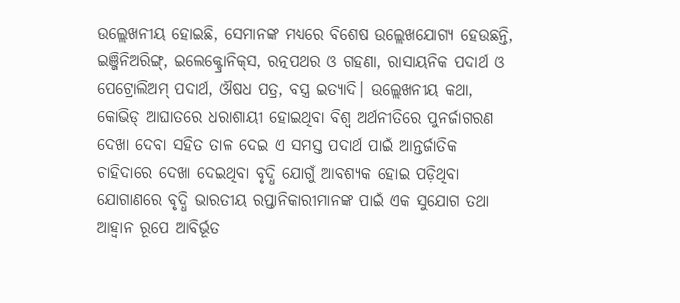ଉଲ୍ଲେଖନୀୟ ହୋଇଛି, ସେମାନଙ୍କ ମଧ୍ୟରେ ବିଶେଷ ଉଲ୍ଲେଖଯୋଗ୍ୟ ହେଉଛନ୍ତି, ଇଞ୍ଜିନିଅରିଙ୍ଗ୍, ଇଲେକ୍ଟ୍ରୋନିକ୍‌ସ, ରତ୍ନପଥର ଓ ଗହଣା, ରାସାୟନିକ ପଦାର୍ଥ ଓ ପେଟ୍ରୋଲିଅମ୍ ପଦାର୍ଥ, ଔଷଧ ପତ୍ର, ବସ୍ତ୍ର ଇତ୍ୟାଦି। ଉଲ୍ଲେଖନୀୟ କଥା, କୋଭିଡ୍ ଆଘାତରେ ଧରାଶାୟୀ ହୋଇଥିବା ବିଶ୍ବ ଅର୍ଥନୀତିରେ ପୁନର୍ଜାଗରଣ ଦେଖା ଦେବା ସହିତ ତାଳ ଦେଇ ଏ ସମସ୍ତ ପଦାର୍ଥ ପାଇଁ ଆନ୍ତର୍ଜାତିକ ଚାହିଦାରେ ଦେଖା ଦେଇଥିବା ବୃଦ୍ଧି ଯୋଗୁଁ ଆବଶ୍ୟକ ହୋଇ ପଡ଼ିଥିବା ଯୋଗାଣରେ ବୃଦ୍ଧି ଭାରତୀୟ ରପ୍ତାନିକାରୀମାନଙ୍କ ପାଇଁ ଏକ ସୁଯୋଗ ତଥା ଆହ୍ବାନ ରୂପେ ଆବିର୍ଭୂତ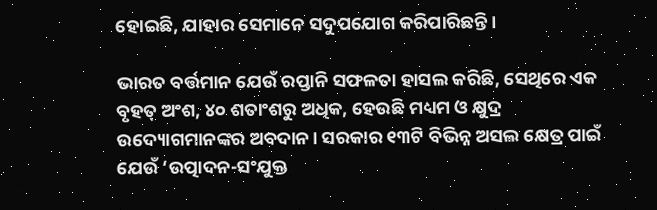ହୋଇଛି, ଯାହାର ସେମାନେ ସଦୁପଯୋଗ କରିପାରିଛନ୍ତି।

ଭାରତ ବର୍ତ୍ତମାନ ଯେଉଁ ରପ୍ତାନି ସଫଳତା ହାସଲ କରିଛି, ସେଥିରେ ଏକ ବୃହତ୍ ଅଂଶ, ୪୦ ଶତାଂଶରୁ ଅଧିକ, ହେଉଛି ମଧ୍ୟମ ଓ କ୍ଷୁଦ୍ର ଉଦ୍ୟୋଗମାନଙ୍କର ଅବଦାନ। ସରକାର ୧୩ଟି ବିଭିନ୍ନ ଅସଲ କ୍ଷେତ୍ର ପାଇଁ ଯେଉଁ ‘ଉତ୍ପାଦନ-ସଂଯୁକ୍ତ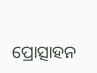ପ୍ରୋତ୍ସାହନ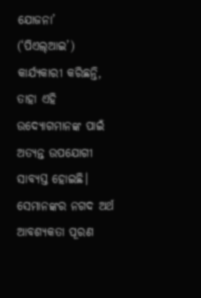ଯୋଜନା’ (‘ପିଏଲ୍‌ଆଇ’) କାର୍ଯ୍ୟକାରୀ କରିଛନ୍ତି, ତାହା ଏହି ଉଦ୍ୟୋଗମାନଙ୍କ ପାଇଁ ଅତ୍ୟନ୍ତ ଉପଯୋଗୀ ସାବ୍ୟସ୍ତ ହୋଇଛି। ସେମାନଙ୍କର ନଗଦ ଅର୍ଥ ଆବଶ୍ୟକତା ପୂରଣ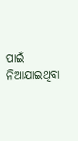ପାଇଁ ନିଆଯାଇଥିବା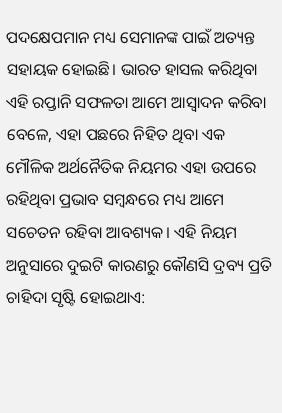ପଦକ୍ଷେପମାନ ମଧ୍ୟ ସେମାନଙ୍କ ପାଇଁ ଅତ୍ୟନ୍ତ ସହାୟକ ହୋଇଛି। ଭାରତ ହାସଲ କରିଥିବା ଏହି ରପ୍ତାନି ସଫଳତା ଆମେ ଆସ୍ବାଦନ କରିବା ବେଳେ, ଏହା ପଛରେ ନିହିତ ଥିବା ଏକ ମୌଳିକ ଅର୍ଥନୈତିକ ନିୟମର ଏହା ଉପରେ ରହିଥିବା ପ୍ରଭାବ ସମ୍ବନ୍ଧରେ ମଧ୍ୟ ଆମେ ସଚେତନ ରହିବା ଆବଶ୍ୟକ। ଏହି ନିୟମ ଅନୁସାରେ ଦୁଇଟି କାରଣରୁ କୌଣସି ଦ୍ରବ୍ୟ ପ୍ରତି ଚାହିଦା ସୃଷ୍ଟି ହୋଇଥାଏ: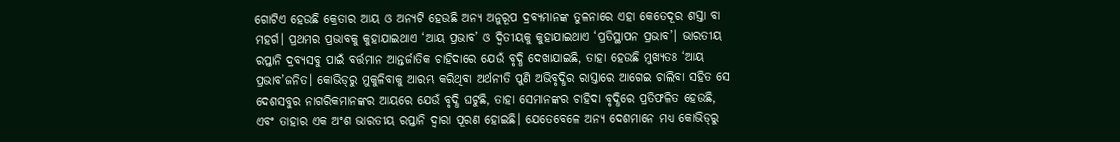ଗୋଟିଏ ହେଉଛି କ୍ରେତାର ଆୟ ଓ ଅନ୍ୟଟି ହେଉଛି ଅନ୍ୟ ଅନୁରୂପ ଦ୍ରବ୍ୟମାନଙ୍କ ତୁଳନାରେ ଏହା କେତେଦୂର ଶସ୍ତା ବା ମହର୍ଗ। ପ୍ରଥମର ପ୍ରଭାବକୁ କୁହାଯାଇଥାଏ ‘ଆୟ ପ୍ରଭାବ’ ଓ ଦ୍ବିତୀୟକୁ କୁହାଯାଇଥାଏ ‘ପ୍ରତିସ୍ଥାପନ ପ୍ରଭାବ’। ଭାରତୀୟ ରପ୍ତାନି ଦ୍ରବ୍ୟସବୁ ପାଇଁ ବର୍ତ୍ତମାନ ଆନ୍ତର୍ଜାତିକ ଚାହିଦାରେ ଯେଉଁ ବୃଦ୍ଧି ଦେଖାଯାଇଛି, ତାହା ହେଉଛି ମୁଖ୍ୟତଃ ‘ଆୟ ପ୍ରଭାବ’ଜନିତ। କୋଭିଡ୍‌ରୁ ମୁକୁଳିବାକୁ ଆରମ୍ଭ କରିଥିବା ଅର୍ଥନୀତି ପୁଣି ଅଭିବୃଦ୍ଧିର ରାସ୍ତାରେ ଆଗେଇ ଚାଲିବା ସହିତ ସେ ଦେଶସବୁର ନାଗରିକମାନଙ୍କର ଆୟରେ ଯେଉଁ ବୃଦ୍ଧି ଘଟୁଛି, ତାହା ସେମାନଙ୍କର ଚାହିଦା ବୃଦ୍ଧିରେ ପ୍ରତିଫଳିତ ହେଉଛି, ଏବଂ ତାହାର ଏକ ଅଂଶ ଭାରତୀୟ ରପ୍ତାନି ଦ୍ବାରା ପୂରଣ ହୋଇଛି। ଯେତେବେଳେ ଅନ୍ୟ ଦେଶମାନେ ମଧ୍ୟ କୋଭିଡ୍‌ରୁ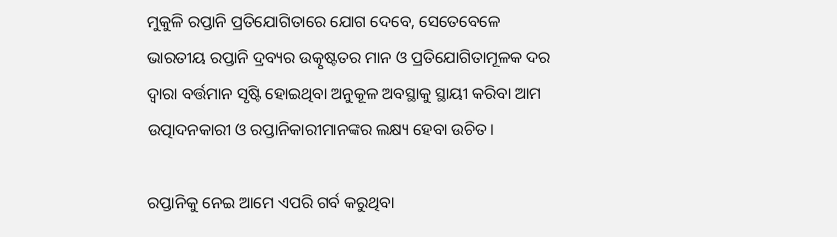ମୁକୁଳି ରପ୍ତାନି ପ୍ରତିଯୋଗିତାରେ ଯୋଗ ଦେବେ, ସେତେବେଳେ ଭାରତୀୟ ରପ୍ତାନି ଦ୍ରବ୍ୟର ଉତ୍କୃଷ୍ଟତର ମାନ ଓ ପ୍ରତିଯୋଗିତାମୂଳକ ଦର ଦ୍ବାରା ବର୍ତ୍ତମାନ ସୃଷ୍ଟି ହୋଇଥିବା ଅନୁକୂଳ ଅବସ୍ଥାକୁ ସ୍ଥାୟୀ କରିବା ଆମ ଉତ୍ପାଦନକାରୀ ଓ ରପ୍ତାନିକାରୀମାନଙ୍କର ଲକ୍ଷ୍ୟ ହେବା ଉଚିତ।

ରପ୍ତାନିକୁ ନେଇ ଆମେ ଏପରି ଗର୍ବ କରୁଥିବା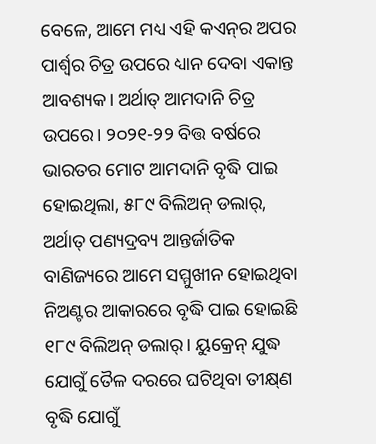ବେଳେ, ଆମେ ମଧ୍ୟ ଏହି କଏନ୍‌ର ଅପର ପାର୍ଶ୍ବର ଚିତ୍ର ଉପରେ ଧ୍ୟାନ ଦେବା ଏକାନ୍ତ ଅ‌ାବଶ୍ୟକ। ଅର୍ଥାତ୍ ଆମଦାନି ଚିତ୍ର ଉପରେ। ୨୦୨୧-୨୨ ବିତ୍ତ ବର୍ଷରେ ଭାରତର ମୋଟ ଆମଦାନି ବୃଦ୍ଧି ପାଇ ହୋଇଥିଲା, ୫୮୯ ବିଲିଅନ୍ ଡଲାର୍, ଅର୍ଥାତ୍ ପଣ୍ୟଦ୍ରବ୍ୟ ଆନ୍ତର୍ଜାତିକ ବାଣିଜ୍ୟରେ ଆମେ ସମ୍ମୁଖୀନ ହୋଇଥିବା ନିଅଣ୍ଟର ଆକାରରେ ବୃଦ୍ଧି ପାଇ ହୋଇଛି ୧୮୯ ବିଲିଅନ୍ ଡଲାର୍। ୟୁକ୍ରେନ୍ ଯୁଦ୍ଧ ଯୋଗୁଁ ତୈଳ ଦରରେ ଘଟିଥିବା ତୀକ୍ଷ୍‌ଣ ବୃଦ୍ଧି ଯୋଗୁଁ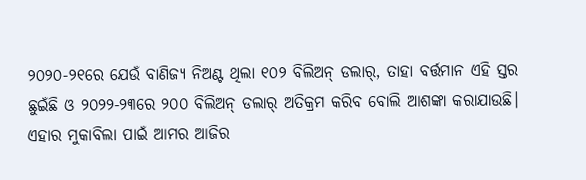୨୦୨୦-୨୧ରେ ଯେଉଁ ବାଣିଜ୍ୟ ନିଅଣ୍ଟ ଥିଲା ୧୦୨ ବିଲିଅନ୍ ଡଲାର୍, ତାହା ବର୍ତ୍ତମାନ ଏହି ସ୍ତର ଛୁଇଁଛି ଓ ୨୦୨୨-୨୩ରେ ୨୦୦ ବିଲିଅନ୍ ଡଲାର୍ ଅତିକ୍ରମ କରିବ ବୋଲି ଆଶଙ୍କା କରାଯାଉଛି। ଏହାର ମୁକାବିଲା ପାଇଁ ଆମର ଆଜିର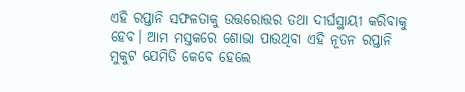ଏହି ରପ୍ତାନି ସଫଳତାକୁ ଉ‌ତ୍ତରୋତ୍ତର ତଥା ଦୀର୍ଘସ୍ଥାୟୀ କରିବାକୁ ହେବ। ଆମ ମସ୍ତକରେ ଶୋଭା ପାଉଥିବା ଏହି ନୂତନ ରପ୍ତାନି ମୁକୁଟ ଯେମିତି କେବେ ହେଲେ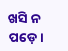ଖସି ନ ପଡ଼େ।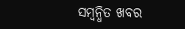ସମ୍ବନ୍ଧିତ ଖବର